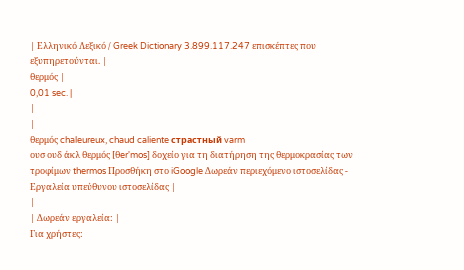| Ελληνικό Λεξικό / Greek Dictionary 3.899.117.247 επισκέπτες που εξυπηρετούνται. |
θερμός |
0,01 sec. |
|
|
θερμός chaleureux, chaud caliente страстный varm
ουσ ουδ άκλ θερμός [θer'mos] δοχείο για τη διατήρηση της θερμοκρασίας των τροφίμων thermos Προσθήκη στο iGoogle Δωρεάν περιεχόμενο ιστοσελίδας - Εργαλεία υπεύθυνου ιστοσελίδας |
|
| Δωρεάν εργαλεία: |
Για χρήστες: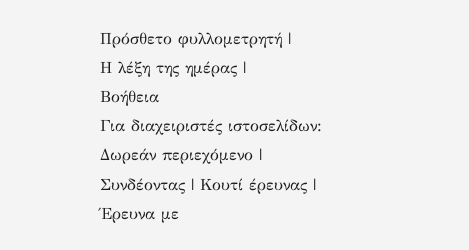Πρόσθετο φυλλομετρητή |
Η λέξη της ημέρας |
Βοήθεια
Για διαχειριστές ιστοσελίδων: Δωρεάν περιεχόμενο | Συνδέοντας | Κουτί έρευνας | Έρευνα με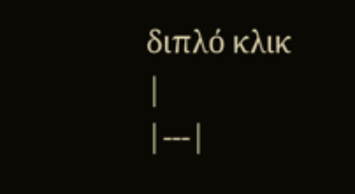διπλό κλικ |
|---|